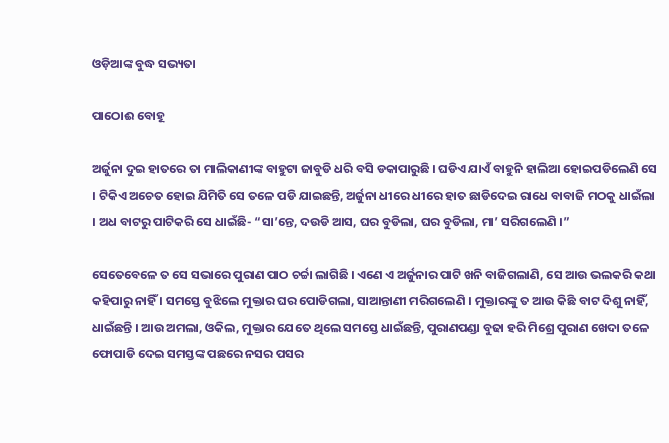ଓଡ଼ିଆଙ୍କ ବୁଦ୍ଧ ସଭ୍ୟତା

ପାଠୋଈ ବୋହୂ

ଅର୍ଜୁନା ଦୁଇ ହାତରେ ତା ମାଲିକାଣୀଙ୍କ ବାହୁଟା ଜାବୁଡି ଧରି ବସି ଡକାପାରୁଛି । ଘଡିଏ ଯାଏଁ ବାହୁନି ହାଲିଆ ହୋଇପଡିଲେଣି ସେ । ଟିକିଏ ଅଚେତ ହୋଇ ଯିମିତି ସେ ତଳେ ପଡି ଯାଇଛନ୍ତି, ଅର୍ଜୁନା ଧୀରେ ଧୀରେ ହାତ ଛାଡିଦେଇ ରାଧେ ବାବାଜି ମଠକୁ ଧାଇଁଲା । ଅଧ ବାଟରୁ ପାଟିକରି ସେ ଧାଇଁଛି- “ସା’ନ୍ତେ, ଦଉଡି ଆସ, ଘର ବୁଡିଲା, ଘର ବୁଡିଲା, ମା’ ସରିଗଲେଣି ।”

ସେତେବେଳେ ତ ସେ ସଭାରେ ପୁରାଣ ପାଠ ଚର୍ଚ୍ଚା ଲାଗିଛି । ଏଣେ ଏ ଅର୍ଜୁନାର ପାଟି ଖନି ବାଜିଗଲାଣି, ସେ ଆଉ ଭଲକରି କଥା କହିପାରୁ ନାହିଁ । ସମସ୍ତେ ବୁଝିଲେ ମୁକ୍ତାର ଘର ପୋଡିଗଲା, ସାଆନ୍ତାଣୀ ମରିଗଲେଣି । ମୁକ୍ତାରଙ୍କୁ ତ ଆଉ କିଛି ବାଟ ଦିଶୁ ନାହିଁ, ଧାଇଁଛନ୍ତି । ଆଉ ଅମଲା, ଓକିଲ, ମୁକ୍ତାର ଯେତେ ଥିଲେ ସମସ୍ତେ ଧାଇଁଛନ୍ତି, ପୁରାଣପଣ୍ଡା ବୁଢା ହରି ମିଶ୍ରେ ପୁରାଣ ଖେଦା ତଳେ ଫୋପାଡି ଦେଇ ସମସ୍ତଙ୍କ ପଛରେ ନସର ପସର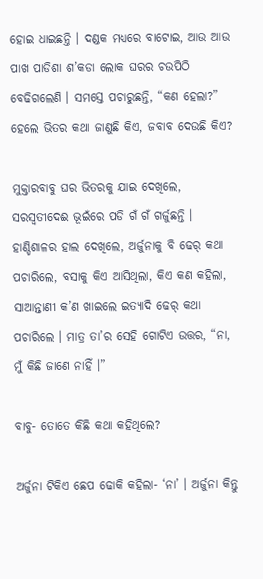ହୋଇ ଧାଇଛନ୍ତି । ଦଣ୍ଡକ ମଧ୍ୟରେ ବାଟୋଇ, ଆଉ ଆଉ ପାଖ ପାଡିଶା ଶ’କଡା ଲୋକ ଘରର ଚଉପିଠି ବେଢିଗଲେଣି । ସମସ୍ତେ ପଚାରୁଛନ୍ତି, “କଣ ହେଲା?” ହେଲେ ଭିତର କଥା ଜାଣୁଛି କିଏ, ଜବାବ ଦେଉଛି କିଏ?

ମୁକ୍ତାରବାବୁ ଘର ଭିତରକୁ ଯାଇ ଦେଖିଲେ, ସରସ୍ୱତୀଦେଈ ଭୂଇଁରେ ପଡି ଗଁ ଗଁ ଗର୍ଜୁଛନ୍ତି । ହାଣ୍ଡିଶାଳର ହାଲ ଦେଖିଲେ, ଅର୍ଜୁନାକୁ ବି ଢେର୍ କଥା ପଚାରିଲେ, ବସାକୁ କିଏ ଆସିଥିଲା, କିଏ କଣ କହିଲା, ସାଆନ୍ତାଣୀ କ’ଣ ଖାଇଲେ ଇତ୍ୟାଦି ଢେର୍ କଥା ପଚାରିଲେ । ମାତ୍ର ତା’ର ସେହି ଗୋଟିଏ ଉତ୍ତର, “ନା, ମୁଁ କିଛି ଜାଣେ ନାହିଁ ।”

ବାବୁ- ତୋତେ କିଛି କଥା କହିଥିଲେ?

ଅର୍ଜୁନା ଟିକିଏ ଛେପ ଢୋକି କହିଲା- ‘ନା’ । ଅର୍ଜୁନା କିନ୍ତୁ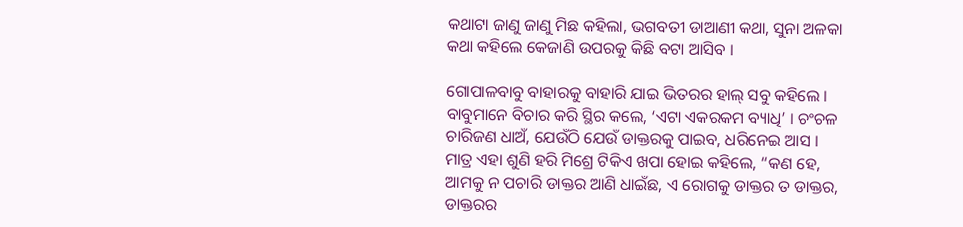କଥାଟା ଜାଣୁ ଜାଣୁ ମିଛ କହିଲା, ଭଗବତୀ ଡାଆଣୀ କଥା, ସୁନା ଅଳକା କଥା କହିଲେ କେଜାଣି ଉପରକୁ କିଛି ବଟା ଆସିବ ।

ଗୋପାଳବାବୁ ବାହାରକୁ ବାହାରି ଯାଇ ଭିତରର ହାଲ୍ ସବୁ କହିଲେ । ବାବୁମାନେ ବିଚାର କରି ସ୍ଥିର କଲେ, ‘ଏଟା ଏକରକମ ବ୍ୟାଧି’ । ଚଂଚଳ ଚାରିଜଣ ଧାଅଁ, ଯେଉଁଠି ଯେଉଁ ଡାକ୍ତରକୁ ପାଇବ, ଧରିନେଇ ଆସ । ମାତ୍ର ଏହା ଶୁଣି ହରି ମିଶ୍ରେ ଟିକିଏ ଖପା ହୋଇ କହିଲେ, “କଣ ହେ, ଆମକୁ ନ ପଚାରି ଡାକ୍ତର ଆଣି ଧାଇଁଛ, ଏ ରୋଗକୁ ଡାକ୍ତର ତ ଡାକ୍ତର, ଡାକ୍ତରର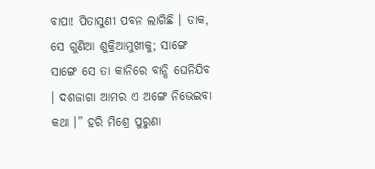ବାପା! ପିତାସୁଣୀ ପବନ ଲାଗିଛି । ଡାକ, ସେ ଗୁଣିଆ ଶୁକ୍ରିଆମୁଖୀକୁ; ସାଙ୍ଗେ ସାଙ୍ଗେ ସେ ତା କାନିରେ ବାନ୍ଧି ଘେନିଯିବ । ଦଶଜାଗା ଆମର ଏ ଅଙ୍ଗେ ନିଭେଇବା କଥା ।” ହରି ମିଶ୍ରେ ପୁରୁଣା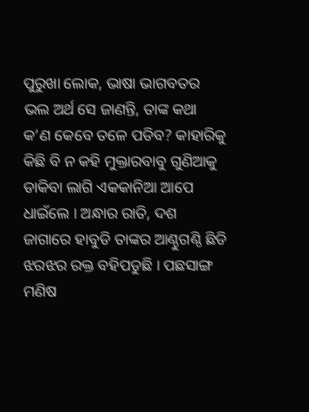ପୁରୁଖା ଲୋକ, ଭାଷା ଭାଗବତର ଭଲ ଅର୍ଥ ସେ ଜାଣନ୍ତି, ତାଙ୍କ କଥା କ’ଣ କେବେ ତଳେ ପଡିବ? କାହାରିକୁ କିଛି ବି ନ କହି ମୁକ୍ତାରବାବୁ ଗୁଣିଆକୁ ଡାକିବା ଲାଗି ଏକକାନିଆ ଆପେ ଧାଇଁଲେ । ଅନ୍ଧାର ରାତି, ଦଶ ଜାଗାରେ ହାବୁଡି ତାଙ୍କର ଆଣ୍ଠୁଗଣ୍ଠି ଛିଡି ଝରଝର ରକ୍ତ ବହିପଡୁଛି । ପଛସାଙ୍ଗ ମଣିଷ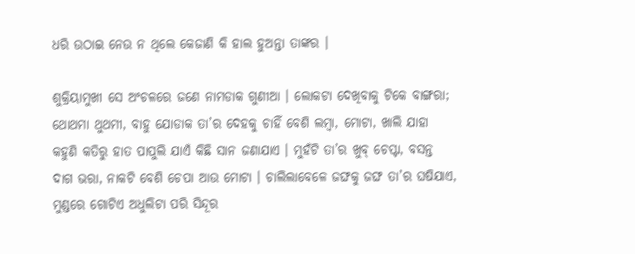ଧରି ଉଠାଇ ନେଉ ନ ଥିଲେ କେଜାଣି କି ହାଲ ହୁଅନ୍ତା ତାଙ୍କର ।

ଶୁକ୍ରିୟାମୁଖୀ ସେ ଅଂଚଳରେ ଜଣେ ନାମଡାକ ଗୁଣୀଆ । ଲୋକଟା ଦେଖିବାକୁ ଟିକେ ବାଙ୍ଗରା; ଥୋଥମା ଥୁଥମୀ, ବାହୁ ଯୋଡାକ ତା’ର ଦେହକୁ ଚାହିଁ ବେଶି ଲମ୍ବା, ମୋଟା, ଖାଲି ଯାହା କହୁଣି କତିରୁ ହାତ ପାପୁଲି ଯାଏଁ କିଛି ସାନ ଜଣାଯାଏ । ମୁହଁଟି ତା’ର ଖୁବ୍ ଚେପ୍ଟା, ବସନ୍ତ ଦାଗ ଭରା, ନାକଟି ବେଶି ଚେପା ଆଉ ମୋଟା । ଚାଲିଲାବେଳେ ଜଙ୍ଘକୁ ଜଙ୍ଘ ତା’ର ଘଷିଯାଏ, ମୁଣ୍ଡରେ ଗୋଟିଏ ଅଧୁଲିଟା ପରି ସିନ୍ଦୂର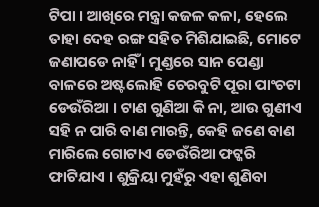ଟିପା । ଆଖିରେ ମନ୍ତ୍ରା କଜଳ କଳା, ହେଲେ ତାହା ଦେହ ରଙ୍ଗ ସହିତ ମିଶିଯାଇଛି, ମୋଟେ ଜଣାପଡେ ନାହିଁ । ମୁଣ୍ଡରେ ସାନ ପେଣ୍ଡା ବାଳରେ ଅଷ୍ଟଲୋହି ଚେରବୁଟି ପୂରା ପାଂଚଟା ଡେଉଁରିଆ । ଟାଣ ଗୁଣିଆ କି ନା, ଆଉ ଗୁଣୀଏ ସହି ନ ପାରି ବାଣ ମାରନ୍ତି, କେହି ଜଣେ ବାଣ ମାରିଲେ ଗୋଟାଏ ଡେଉଁରିଆ ଫଟ୍କରି ଫାଟିଯାଏ । ଶୁକ୍ରିୟା ମୁହଁରୁ ଏହା ଶୁଣିବା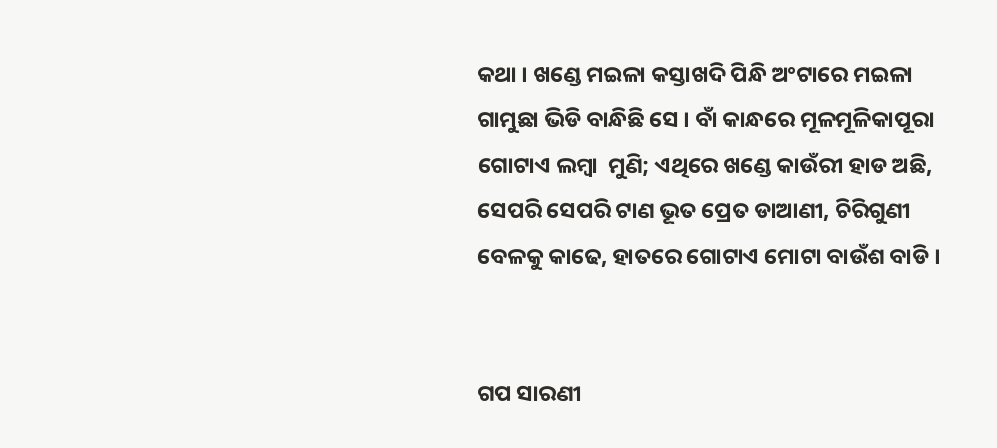କଥା । ଖଣ୍ଡେ ମଇଳା କସ୍ତାଖଦି ପିନ୍ଧି ଅଂଟାରେ ମଇଳା ଗାମୁଛା ଭିଡି ବାନ୍ଧିଛି ସେ । ବାଁ କାନ୍ଧରେ ମୂଳମୂଳିକାପୂରା ଗୋଟାଏ ଲମ୍ବା  ମୁଣି; ଏଥିରେ ଖଣ୍ଡେ କାଉଁରୀ ହାଡ ଅଛି, ସେପରି ସେପରି ଟାଣ ଭୂତ ପ୍ରେତ ଡାଆଣୀ, ଚିରିଗୁଣୀ ବେଳକୁ କାଢେ, ହାତରେ ଗୋଟାଏ ମୋଟା ବାଉଁଶ ବାଡି ।


ଗପ ସାରଣୀ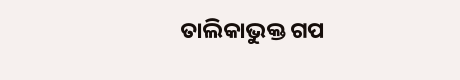ତାଲିକାଭୁକ୍ତ ଗପ